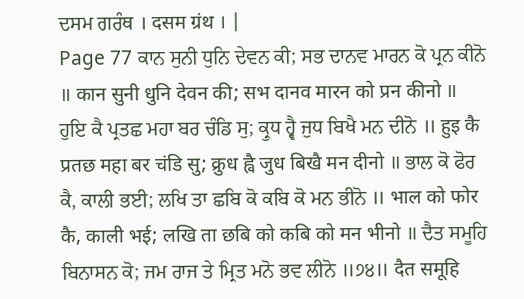ਦਸਮ ਗਰੰਥ । दसम ग्रंथ । |
Page 77 ਕਾਨ ਸੁਨੀ ਧੁਨਿ ਦੇਵਨ ਕੀ; ਸਭ ਦਾਨਵ ਮਾਰਨ ਕੋ ਪ੍ਰਨ ਕੀਨੋ ॥ कान सुनी धुनि देवन की; सभ दानव मारन को प्रन कीनो ॥ ਹੁਇ ਕੈ ਪ੍ਰਤਛ ਮਹਾ ਬਰ ਚੰਡਿ ਸੁ; ਕ੍ਰੁਧ ਹ੍ਵੈ ਜੁਧ ਬਿਖੈ ਮਨ ਦੀਨੋ ॥ हुइ कै प्रतछ महा बर चंडि सु; क्रुध ह्वै जुध बिखै मन दीनो ॥ ਭਾਲ ਕੋ ਫੋਰ ਕੈ, ਕਾਲੀ ਭਈ; ਲਖਿ ਤਾ ਛਬਿ ਕੋ ਕਬਿ ਕੋ ਮਨ ਭੀਨੋ ॥ भाल को फोर कै, काली भई; लखि ता छबि को कबि को मन भीनो ॥ ਦੈਤ ਸਮੂਹਿ ਬਿਨਾਸਨ ਕੋ; ਜਮ ਰਾਜ ਤੇ ਮ੍ਰਿਤ ਮਨੋ ਭਵ ਲੀਨੋ ॥੭੪॥ दैत समूहि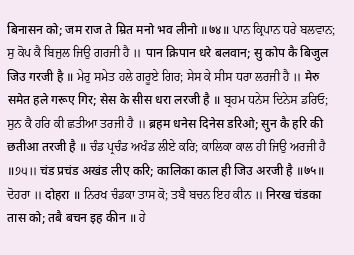बिनासन को; जम राज ते म्रित मनो भव लीनो ॥७४॥ ਪਾਨ ਕ੍ਰਿਪਾਨ ਧਰੇ ਬਲਵਾਨ; ਸੁ ਕੋਪ ਕੈ ਬਿਜੁਲ ਜਿਉ ਗਰਜੀ ਹੈ ॥ पान क्रिपान धरे बलवान; सु कोप कै बिजुल जिउ गरजी है ॥ ਮੇਰੁ ਸਮੇਤ ਹਲੇ ਗਰੂਏ ਗਿਰ; ਸੇਸ ਕੇ ਸੀਸ ਧਰਾ ਲਰਜੀ ਹੈ ॥ मेरु समेत हले गरूए गिर; सेस के सीस धरा लरजी है ॥ ਬ੍ਰਹਮ ਧਨੇਸ ਦਿਨੇਸ ਡਰਿਓ; ਸੁਨ ਕੈ ਹਰਿ ਕੀ ਛਤੀਆ ਤਰਜੀ ਹੈ ॥ ब्रहम धनेस दिनेस डरिओ; सुन कै हरि की छतीआ तरजी है ॥ ਚੰਡ ਪ੍ਰਚੰਡ ਅਖੰਡ ਲੀਏ ਕਰਿ; ਕਾਲਿਕਾ ਕਾਲ ਹੀ ਜਿਉ ਅਰਜੀ ਹੈ ॥੭੫॥ चंड प्रचंड अखंड लीए करि; कालिका काल ही जिउ अरजी है ॥७५॥ ਦੋਹਰਾ ॥ दोहरा ॥ ਨਿਰਖ ਚੰਡਕਾ ਤਾਸ ਕੋ; ਤਬੈ ਬਚਨ ਇਹ ਕੀਨ ॥ निरख चंडका तास को; तबै बचन इह कीन ॥ ਹੇ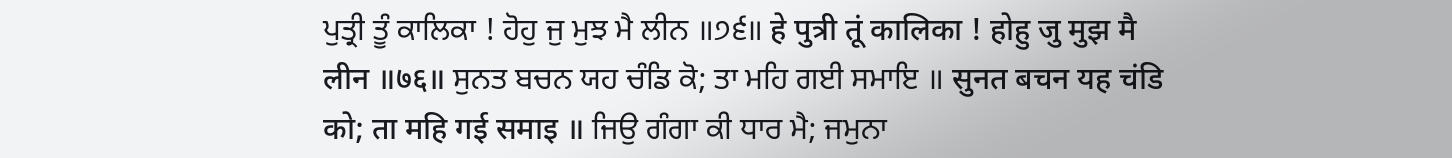ਪੁਤ੍ਰੀ ਤੂੰ ਕਾਲਿਕਾ ! ਹੋਹੁ ਜੁ ਮੁਝ ਮੈ ਲੀਨ ॥੭੬॥ हे पुत्री तूं कालिका ! होहु जु मुझ मै लीन ॥७६॥ ਸੁਨਤ ਬਚਨ ਯਹ ਚੰਡਿ ਕੋ; ਤਾ ਮਹਿ ਗਈ ਸਮਾਇ ॥ सुनत बचन यह चंडि को; ता महि गई समाइ ॥ ਜਿਉ ਗੰਗਾ ਕੀ ਧਾਰ ਮੈ; ਜਮੁਨਾ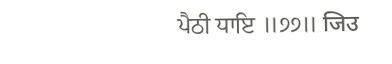ਪੈਠੀ ਧਾਇ ॥੭੭॥ जिउ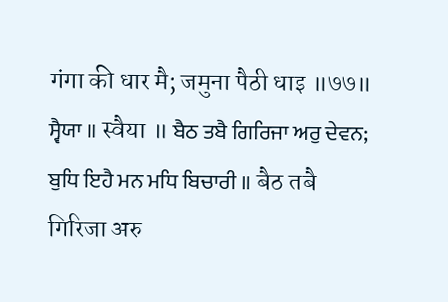गंगा की धार मै; जमुना पैठी धाइ ॥७७॥ ਸ੍ਵੈਯਾ ॥ स्वैया ॥ ਬੈਠ ਤਬੈ ਗਿਰਿਜਾ ਅਰੁ ਦੇਵਨ; ਬੁਧਿ ਇਹੈ ਮਨ ਮਧਿ ਬਿਚਾਰੀ ॥ बैठ तबै गिरिजा अरु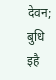देवन; बुधि इहै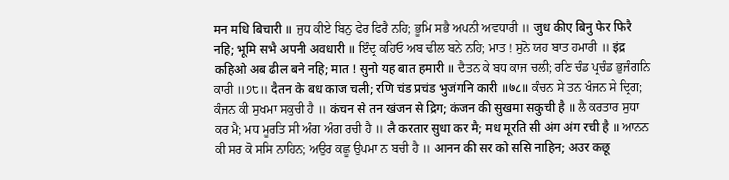मन मधि बिचारी ॥ ਜੁਧ ਕੀਏ ਬਿਨੁ ਫੇਰ ਫਿਰੈ ਨਹਿ; ਭੂਮਿ ਸਭੈ ਅਪਨੀ ਅਵਧਾਰੀ ॥ जुध कीए बिनु फेर फिरै नहि; भूमि सभै अपनी अवधारी ॥ ਇੰਦ੍ਰ ਕਹਿਓ ਅਬ ਢੀਲ ਬਨੇ ਨਹਿ; ਮਾਤ ! ਸੁਨੋ ਯਹ ਬਾਤ ਹਮਾਰੀ ॥ इंद्र कहिओ अब ढील बने नहि; मात ! सुनो यह बात हमारी ॥ ਦੈਤਨ ਕੇ ਬਧ ਕਾਜ ਚਲੀ; ਰਣਿ ਚੰਡ ਪ੍ਰਚੰਡ ਭੁਜੰਗਨਿ ਕਾਰੀ ॥੭੮॥ दैतन के बध काज चली; रणि चंड प्रचंड भुजंगनि कारी ॥७८॥ ਕੰਚਨ ਸੇ ਤਨ ਖੰਜਨ ਸੇ ਦ੍ਰਿਗ; ਕੰਜਨ ਕੀ ਸੁਖਮਾ ਸਕੁਚੀ ਹੈ ॥ कंचन से तन खंजन से द्रिग; कंजन की सुखमा सकुची है ॥ ਲੈ ਕਰਤਾਰ ਸੁਧਾ ਕਰ ਮੈ; ਮਧ ਮੂਰਤਿ ਸੀ ਅੰਗ ਅੰਗ ਰਚੀ ਹੈ ॥ लै करतार सुधा कर मै; मध मूरति सी अंग अंग रची है ॥ ਆਨਨ ਕੀ ਸਰ ਕੋ ਸਸਿ ਨਾਹਿਨ; ਅਉਰ ਕਛੂ ਉਪਮਾ ਨ ਬਚੀ ਹੈ ॥ आनन की सर को ससि नाहिन; अउर कछू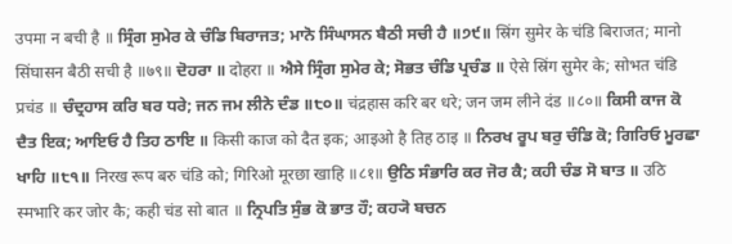उपमा न बची है ॥ ਸ੍ਰਿੰਗ ਸੁਮੇਰ ਕੇ ਚੰਡਿ ਬਿਰਾਜਤ; ਮਾਨੋ ਸਿੰਘਾਸਨ ਬੈਠੀ ਸਚੀ ਹੈ ॥੭੯॥ स्रिंग सुमेर के चंडि बिराजत; मानो सिंघासन बैठी सची है ॥७९॥ ਦੋਹਰਾ ॥ दोहरा ॥ ਐਸੇ ਸ੍ਰਿੰਗ ਸੁਮੇਰ ਕੇ; ਸੋਭਤ ਚੰਡਿ ਪ੍ਰਚੰਡ ॥ ऐसे स्रिंग सुमेर के; सोभत चंडि प्रचंड ॥ ਚੰਦ੍ਰਹਾਸ ਕਰਿ ਬਰ ਧਰੇ; ਜਨ ਜਮ ਲੀਨੇ ਦੰਡ ॥੮੦॥ चंद्रहास करि बर धरे; जन जम लीने दंड ॥८०॥ ਕਿਸੀ ਕਾਜ ਕੋ ਦੈਤ ਇਕ; ਆਇਓ ਹੈ ਤਿਹ ਠਾਇ ॥ किसी काज को दैत इक; आइओ है तिह ठाइ ॥ ਨਿਰਖ ਰੂਪ ਬਰੁ ਚੰਡਿ ਕੋ; ਗਿਰਿਓ ਮੂਰਛਾ ਖਾਹਿ ॥੮੧॥ निरख रूप बरु चंडि को; गिरिओ मूरछा खाहि ॥८१॥ ਉਠਿ ਸੰਭਾਰਿ ਕਰ ਜੋਰ ਕੈ; ਕਹੀ ਚੰਡ ਸੋ ਬਾਤ ॥ उठि स्मभारि कर जोर कै; कही चंड सो बात ॥ ਨ੍ਰਿਪਤਿ ਸੁੰਭ ਕੋ ਭਾਤ ਹੌ; ਕਹ੍ਯੋ ਬਚਨ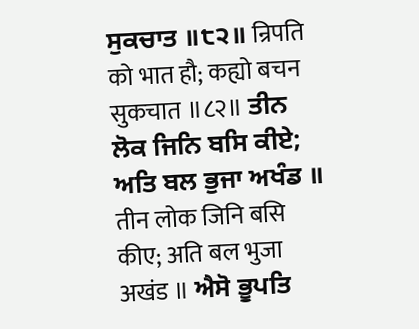ਸੁਕਚਾਤ ॥੮੨॥ न्रिपति को भात हौ; कह्यो बचन सुकचात ॥८२॥ ਤੀਨ ਲੋਕ ਜਿਨਿ ਬਸਿ ਕੀਏ; ਅਤਿ ਬਲ ਭੁਜਾ ਅਖੰਡ ॥ तीन लोक जिनि बसि कीए; अति बल भुजा अखंड ॥ ਐਸੋ ਭੂਪਤਿ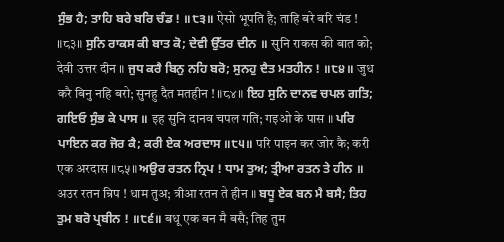ਸੁੰਭ ਹੈ; ਤਾਹਿ ਬਰੇ ਬਰਿ ਚੰਡ ! ॥੮੩॥ ऐसो भूपति है; ताहि बरे बरि चंड ! ॥८३॥ ਸੁਨਿ ਰਾਕਸ ਕੀ ਬਾਤ ਕੋ; ਦੇਵੀ ਉੱਤਰ ਦੀਨ ॥ सुनि राकस की बात को; देवी उत्तर दीन ॥ ਜੁਧ ਕਰੈ ਬਿਨੁ ਨਹਿ ਬਰੋ; ਸੁਨਹੁ ਦੈਤ ਮਤਹੀਨ ! ॥੮੪॥ जुध करै बिनु नहि बरो; सुनहु दैत मतहीन ! ॥८४॥ ਇਹ ਸੁਨਿ ਦਾਨਵ ਚਪਲ ਗਤਿ; ਗਇਓ ਸੁੰਭ ਕੇ ਪਾਸ ॥ इह सुनि दानव चपल गति; गइओ के पास ॥ ਪਰਿ ਪਾਇਨ ਕਰ ਜੋਰ ਕੈ; ਕਰੀ ਏਕ ਅਰਦਾਸ ॥੮੫॥ परि पाइन कर जोर कै; करी एक अरदास ॥८५॥ ਅਉਰ ਰਤਨ ਨ੍ਰਿਪ ! ਧਾਮ ਤੁਅ; ਤ੍ਰੀਆ ਰਤਨ ਤੇ ਹੀਨ ॥ अउर रतन न्रिप ! धाम तुअ; त्रीआ रतन ते हीन ॥ ਬਧੂ ਏਕ ਬਨ ਮੈ ਬਸੈ; ਤਿਹ ਤੁਮ ਬਰੋ ਪ੍ਰਬੀਨ ! ॥੮੬॥ बधू एक बन मै बसै; तिह तुम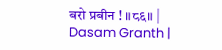बरो प्रबीन ! ॥८६॥ |
Dasam Granth |